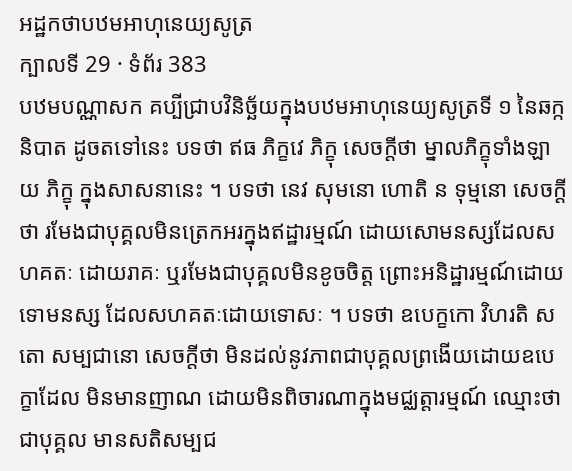អដ្ឋកថាបឋមអាហុនេយ្យសូត្រ
ក្បាលទី 29 · ទំព័រ 383
បឋមបណ្ណាសក គប្បីជ្រាបវិនិច្ឆ័យក្នុងបឋមអាហុនេយ្យសូត្រទី ១ នៃឆក្កនិបាត ដូចតទៅនេះ បទថា ឥធ ភិក្ខវេ ភិក្ខុ សេចក្តីថា ម្នាលភិក្ខុទាំងឡាយ ភិក្ខុ ក្នុងសាសនានេះ ។ បទថា នេវ សុមនោ ហោតិ ន ទុម្មនោ សេចក្តីថា រមែងជាបុគ្គលមិនត្រេកអរក្នុងឥដ្ឋារម្មណ៍ ដោយសោមនស្សដែលសហគតៈ ដោយរាគៈ ឬរមែងជាបុគ្គលមិនខូចចិត្ត ព្រោះអនិដ្ឋារម្មណ៍ដោយទោមនស្ស ដែលសហគតៈដោយទោសៈ ។ បទថា ឧបេក្ខកោ វិហរតិ សតោ សម្បជានោ សេចក្តីថា មិនដល់នូវភាពជាបុគ្គលព្រងើយដោយឧបេក្ខាដែល មិនមានញាណ ដោយមិនពិចារណាក្នុងមជ្ឈត្តារម្មណ៍ ឈ្មោះថា ជាបុគ្គល មានសតិសម្បជ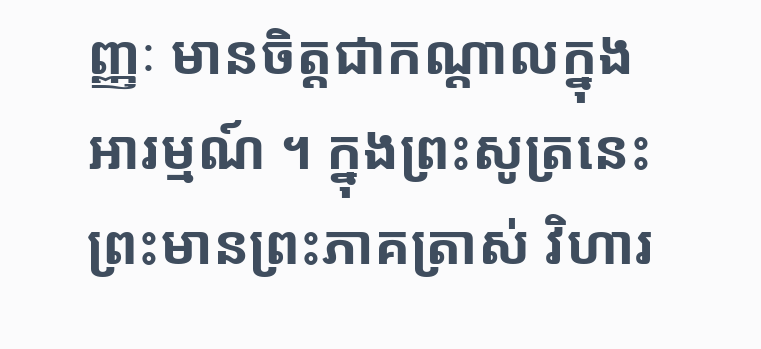ញ្ញៈ មានចិត្តជាកណ្តាលក្នុងអារម្មណ៍ ។ ក្នុងព្រះសូត្រនេះ ព្រះមានព្រះភាគត្រាស់ វិហារ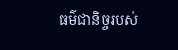ធម៌ជានិច្ចរបស់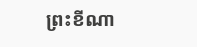ព្រះខីណា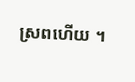ស្រពហើយ ។